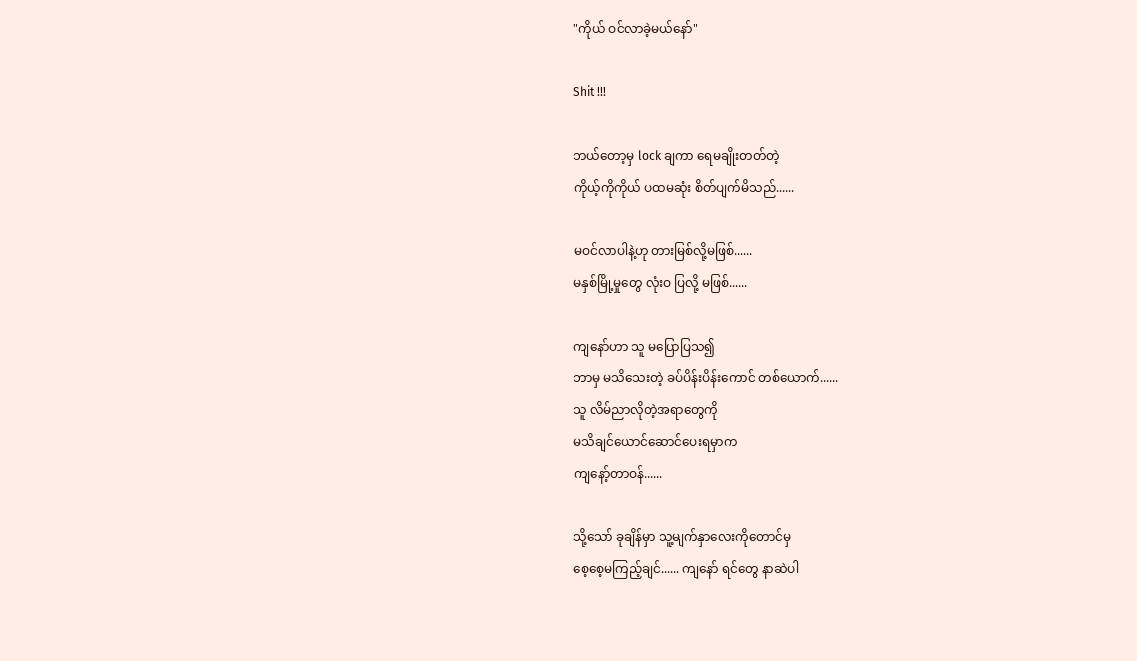"ကိုယ် ဝင်လာခဲ့မယ်နော်"

Shit !!!

ဘယ်တော့မှ lock ချကာ ရေမချိုးတတ်တဲ့
ကိုယ့်ကိုကိုယ် ပထမဆုံး စိတ်ပျက်မိသည်......

မဝင်လာပါနဲ့ဟု တားမြစ်လို့မဖြစ်......
မနှစ်မြို့မှုတွေ လုံးဝ ပြလို့ မဖြစ်......

ကျနော်ဟာ သူ မပြောပြသ၍
ဘာမှ မသိသေးတဲ့ ခပ်ပိန်းပိန်းကောင် တစ်ယောက်......
သူ လိမ်ညာလိုတဲ့အရာတွေကို
မသိချင်ယောင်ဆောင်ပေးရမှာက
ကျနော့်တာဝန်......

သို့သော် ခုချိန်မှာ သူ့မျက်နှာလေးကိုတောင်မှ
စေ့စေ့မကြည့်ချင်...... ကျနော် ရင်တွေ နာဆဲပါ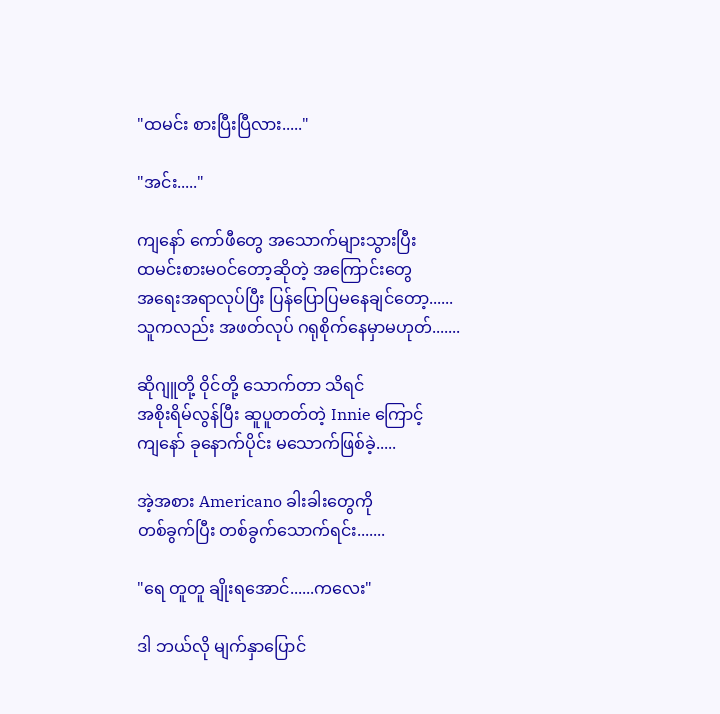"ထမင်း စားပြီးပြီလား....."

"အင်း....."

ကျနော် ကော်ဖီတွေ အသောက်များသွားပြီး
ထမင်းစားမဝင်တော့ဆိုတဲ့ အကြောင်းတွေ
အရေးအရာလုပ်ပြီး ပြန်ပြောပြမနေချင်တော့......
သူကလည်း အဖတ်လုပ် ဂရုစိုက်နေမှာမဟုတ်.......

ဆိုဂျူတို့ ဝိုင်တို့ သောက်တာ သိရင်
အစိုးရိမ်လွန်ပြီး ဆူပူတတ်တဲ့ Innie ကြောင့်
ကျနော် ခုနောက်ပိုင်း မသောက်ဖြစ်ခဲ့.....

အဲ့အစား Americano ခါးခါးတွေကို
တစ်ခွက်ပြီး တစ်ခွက်သောက်ရင်း.......

"ရေ တူတူ ချိုးရအောင်......ကလေး"

ဒါ ဘယ်လို မျက်နှာပြောင်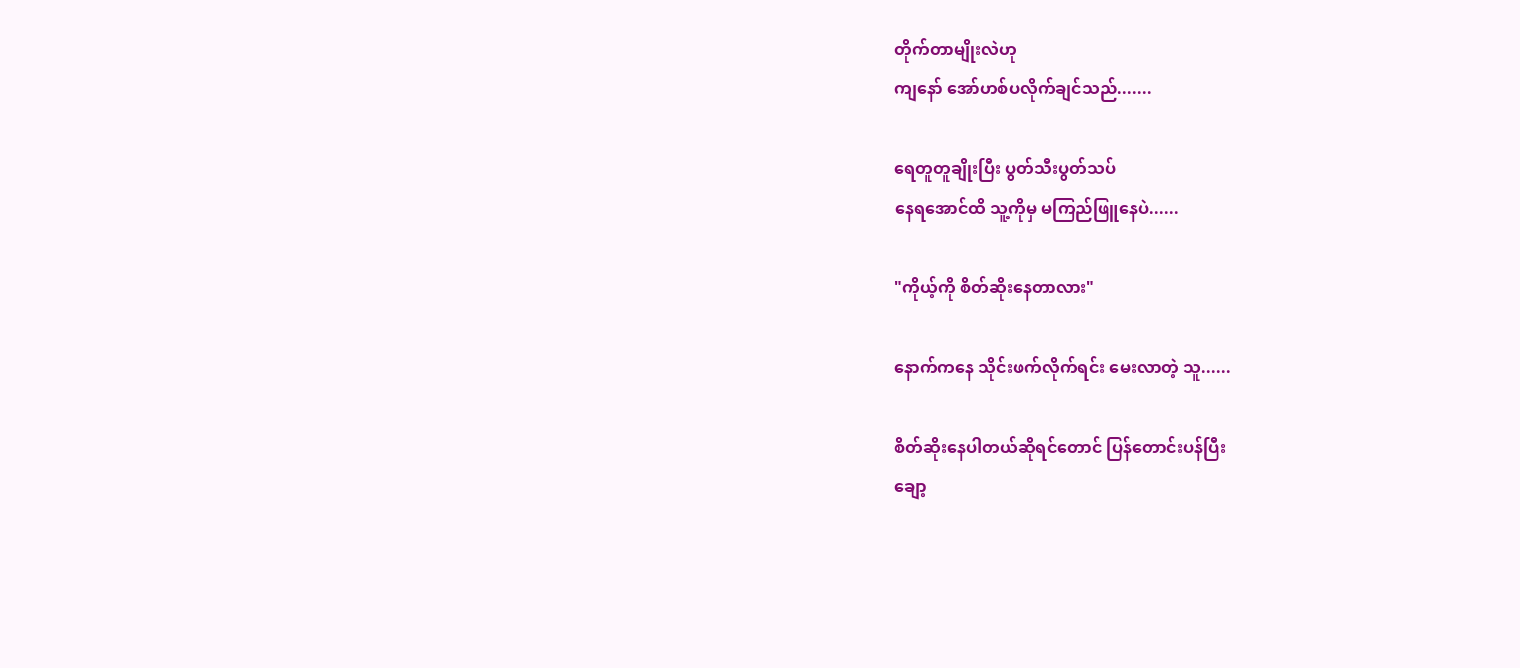တိုက်တာမျိုးလဲဟု
ကျနော် အော်ဟစ်ပလိုက်ချင်သည်.......

ရေတူတူချိုးပြီး ပွတ်သီးပွတ်သပ်
နေရအောင်ထိ သူ့ကိုမှ မကြည်ဖြူနေပဲ......

"ကိုယ့်ကို စိတ်ဆိုးနေတာလား"

နောက်ကနေ သိုင်းဖက်လိုက်ရင်း မေးလာတဲ့ သူ......

စိတ်ဆိုးနေပါတယ်ဆိုရင်တောင် ပြန်တောင်းပန်ပြီး
ချော့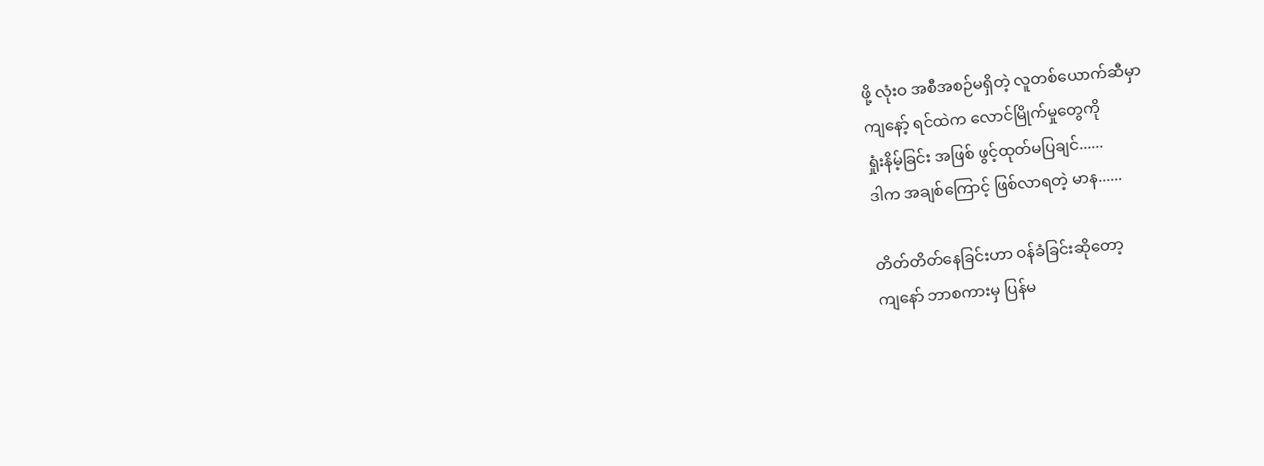ဖို့ လုံးဝ အစီအစဉ်မရှိတဲ့ လူတစ်ယောက်ဆီမှာ
ကျနော့် ရင်ထဲက လောင်မြိုက်မှုတွေကို
ရှုံးနိမ့်ခြင်း အဖြစ် ဖွင့်ထုတ်မပြချင်......
ဒါက အချစ်ကြောင့် ဖြစ်လာရတဲ့ မာန......

တိတ်တိတ်နေခြင်းဟာ ဝန်ခံခြင်းဆိုတော့
ကျနော် ဘာစကားမှ ပြန်မ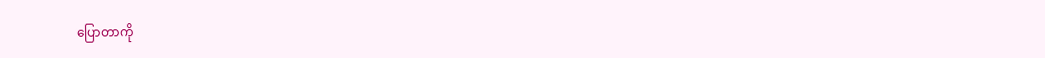ပြောတာကို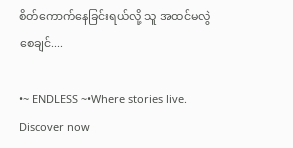စိတ်ကောက်နေခြင်းရယ်လို့ သူ အထင်မလွဲစေချင်....

•~ ENDLESS ~•Where stories live. Discover now